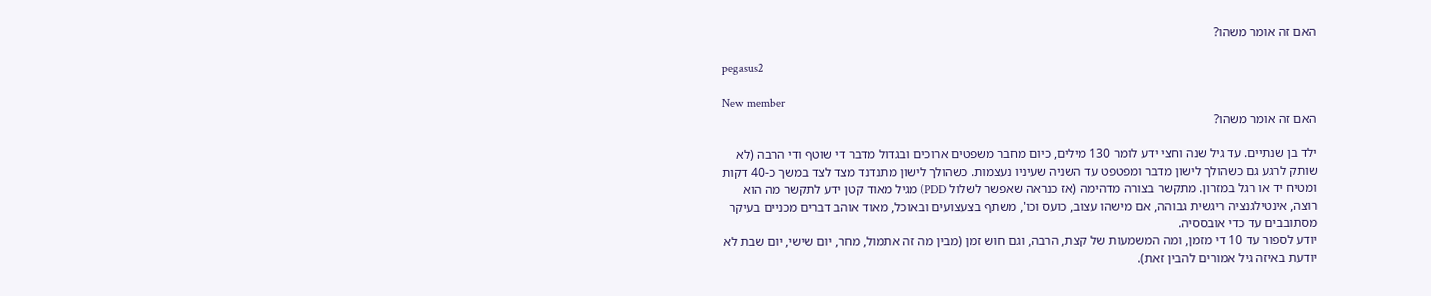האם זה אומר משהו?

pegasus2

New member
האם זה אומר משהו?

ילד בן שנתיים. עד גיל שנה וחצי ידע לומר 130 מילים, כיום מחבר משפטים ארוכים ובגדול מדבר די שוטף ודי הרבה (לא שותק לרגע גם כשהולך לישון מדבר ומפטפט עד השניה שעיניו נעצמות. כשהולך לישון מתנדנד מצד לצד במשך כ-40 דקות ומטיח יד או רגל במזרון. מתקשר בצורה מדהימה (אז כנראה שאפשר לשלול PDD) מגיל מאוד קטן ידע לתקשר מה הוא רוצה, אינטילגנציה ריגשית גבוהה, אם מישהו עצוב, כועס וכו', משתף בצעצועים ובאוכל, מאוד אוהב דברים מכניים בעיקר מסתובבים עד כדי אובססיה.
יודע לספור עד 10 די מזמן, ומה המשמעות של קצת, הרבה, וגם חוש זמן (מבין מה זה אתמול, מחר, יום שישי, יום שבת לא יודעת באיזה גיל אמורים להבין זאת).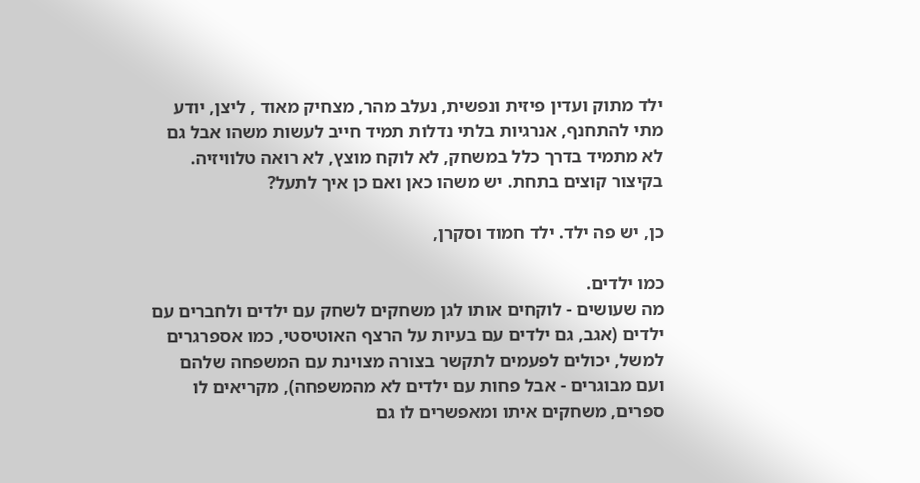ילד מתוק ועדין פיזית ונפשית, נעלב מהר, מצחיק מאוד , ליצן, יודע מתי להתחנף, אנרגיות בלתי נדלות תמיד חייב לעשות משהו אבל גם לא מתמיד בדרך כלל במשחק, לא לוקח מוצץ, לא רואה טלוויזיה. בקיצור קוצים בתחת. יש משהו כאן ואם כן איך לתעל?

כן, יש פה ילד. ילד חמוד וסקרן,

כמו ילדים.
מה שעושים - לוקחים אותו לגן משחקים לשחק עם ילדים ולחברים עם ילדים (אגב, גם ילדים עם בעיות על הרצף האוטיסטי, כמו אספרגרים למשל, יכולים לפעמים לתקשר בצורה מצוינת עם המשפחה שלהם ועם מבוגרים - אבל פחות עם ילדים לא מהמשפחה), מקריאים לו ספרים, משחקים איתו ומאפשרים לו גם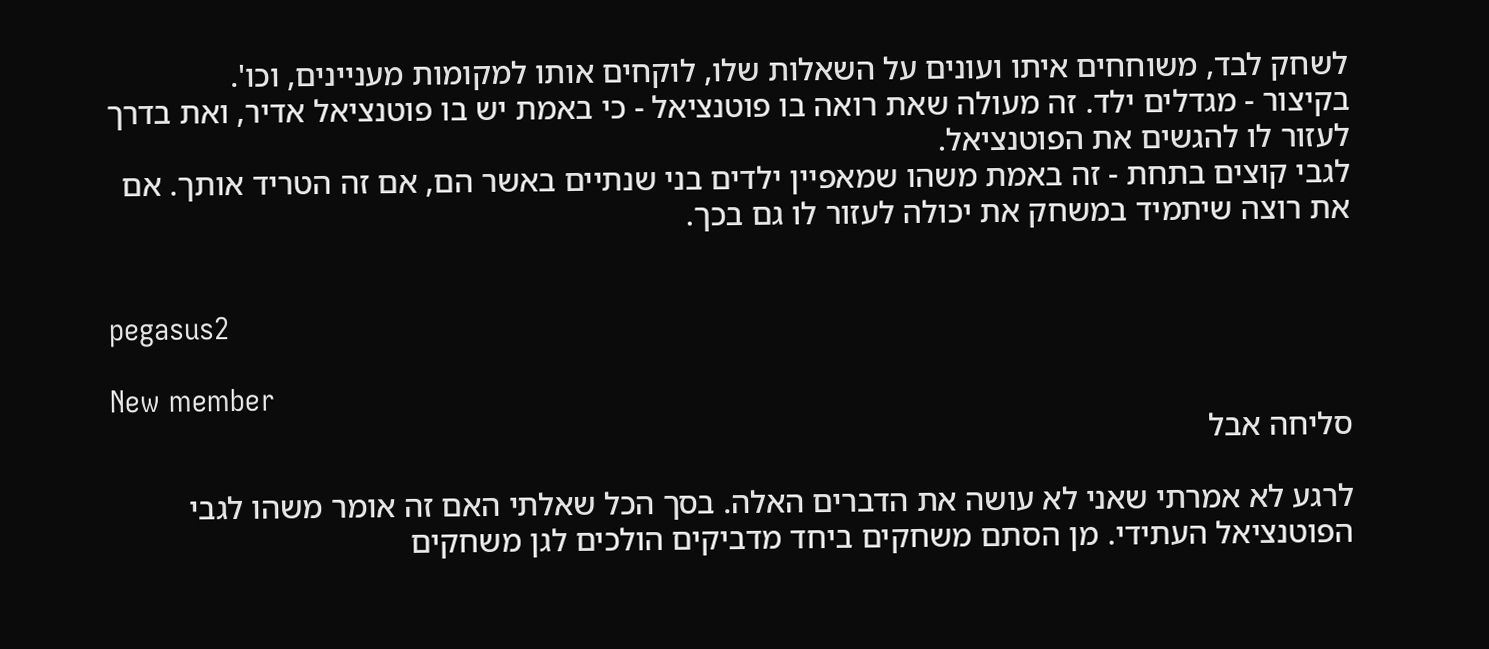לשחק לבד, משוחחים איתו ועונים על השאלות שלו, לוקחים אותו למקומות מעניינים, וכו'.
בקיצור - מגדלים ילד. זה מעולה שאת רואה בו פוטנציאל - כי באמת יש בו פוטנציאל אדיר, ואת בדרך לעזור לו להגשים את הפוטנציאל.
לגבי קוצים בתחת - זה באמת משהו שמאפיין ילדים בני שנתיים באשר הם, אם זה הטריד אותך. אם את רוצה שיתמיד במשחק את יכולה לעזור לו גם בכך.


pegasus2

New member
סליחה אבל

לרגע לא אמרתי שאני לא עושה את הדברים האלה. בסך הכל שאלתי האם זה אומר משהו לגבי הפוטנציאל העתידי. מן הסתם משחקים ביחד מדביקים הולכים לגן משחקים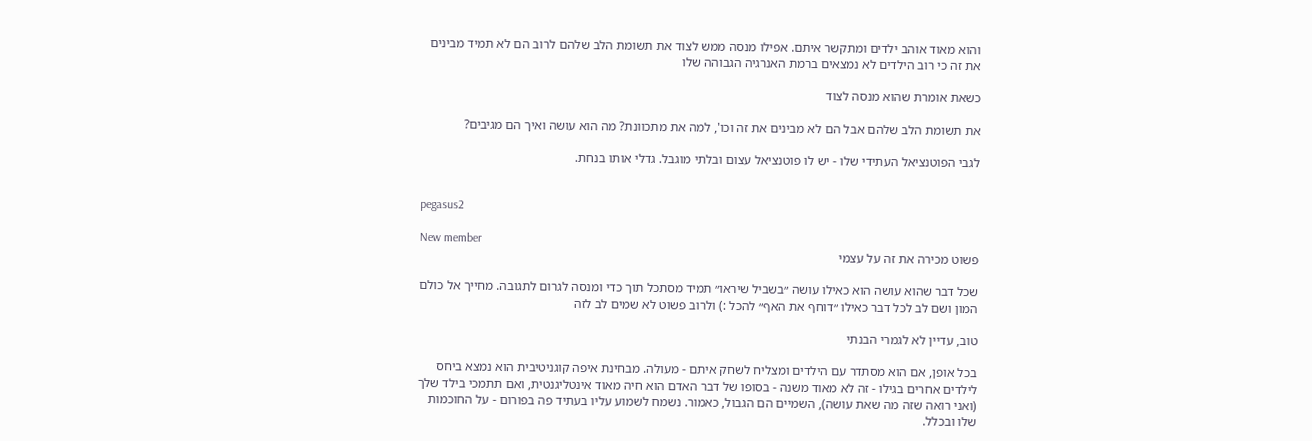והוא מאוד אוהב ילדים ומתקשר איתם. אפילו מנסה ממש לצוד את תשומת הלב שלהם לרוב הם לא תמיד מבינים את זה כי רוב הילדים לא נמצאים ברמת האנרגיה הגבוהה שלו

כשאת אומרת שהוא מנסה לצוד

את תשומת הלב שלהם אבל הם לא מבינים את זה וכו', למה את מתכוונת? מה הוא עושה ואיך הם מגיבים?

לגבי הפוטנציאל העתידי שלו - יש לו פוטנציאל עצום ובלתי מוגבל. גדלי אותו בנחת.


pegasus2

New member
פשוט מכירה את זה על עצמי

שכל דבר שהוא עושה הוא כאילו עושה ״בשביל שיראו״ תמיד מסתכל תוך כדי ומנסה לגרום לתגובה. מחייך אל כולם המון ושם לב לכל דבר כאילו ״דוחף את האף״ להכל :) ולרוב פשוט לא שמים לב לזה

טוב, עדיין לא לגמרי הבנתי

בכל אופן, אם הוא מסתדר עם הילדים ומצליח לשחק איתם - מעולה. מבחינת איפה קוגניטיבית הוא נמצא ביחס לילדים אחרים בגילו - זה לא מאוד משנה - בסופו של דבר האדם הוא חיה מאוד אינטליגנטית, ואם תתמכי בילד שלך (ואני רואה שזה מה שאת עושה), השמיים הם הגבול, כאמור. נשמח לשמוע עליו בעתיד פה בפורום - על החוכמות שלו ובכלל.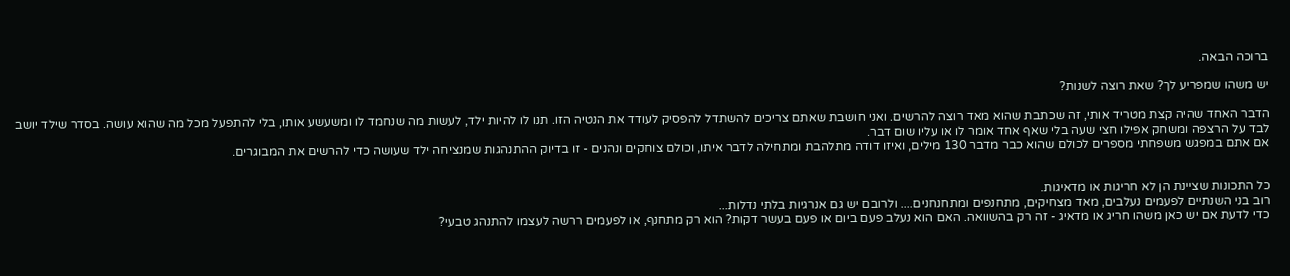ברוכה הבאה.

יש משהו שמפריע לך? שאת רוצה לשנות?

הדבר האחד שהיה קצת מטריד אותי, זה שכתבת שהוא מאד רוצה להרשים. ואני חושבת שאתם צריכים להשתדל להפסיק לעודד את הנטיה הזו. תנו לו להיות ילד, לעשות מה שנחמד לו ומשעשע אותו, בלי להתפעל מכל מה שהוא עושה. בסדר שילד יושב לבד על הרצפה ומשחק אפילו חצי שעה בלי שאף אחד אומר לו או עליו שום דבר.
אם אתם במפגש משפחתי מספרים לכולם שהוא כבר מדבר 130 מילים, ואיזו דודה מתלהבת ומתחילה לדבר איתו, וכולם צוחקים ונהנים - זו בדיוק ההתנהגות שמנציחה ילד שעושה כדי להרשים את המבוגרים.


כל התכונות שציינת הן לא חריגות או מדאיגות.
רוב בני השנתיים לפעמים נעלבים, מאד מצחיקים, מתחנפים ומתחנחנים.... ולרובם יש גם אנרגיות בלתי נדלות...
כדי לדעת אם יש כאן משהו חריג או מדאיג - זה רק בהשוואה. האם הוא נעלב פעם ביום או פעם בעשר דקות? הוא רק מתחנף, או לפעמים ררשה לעצמו להתנהג טבעי?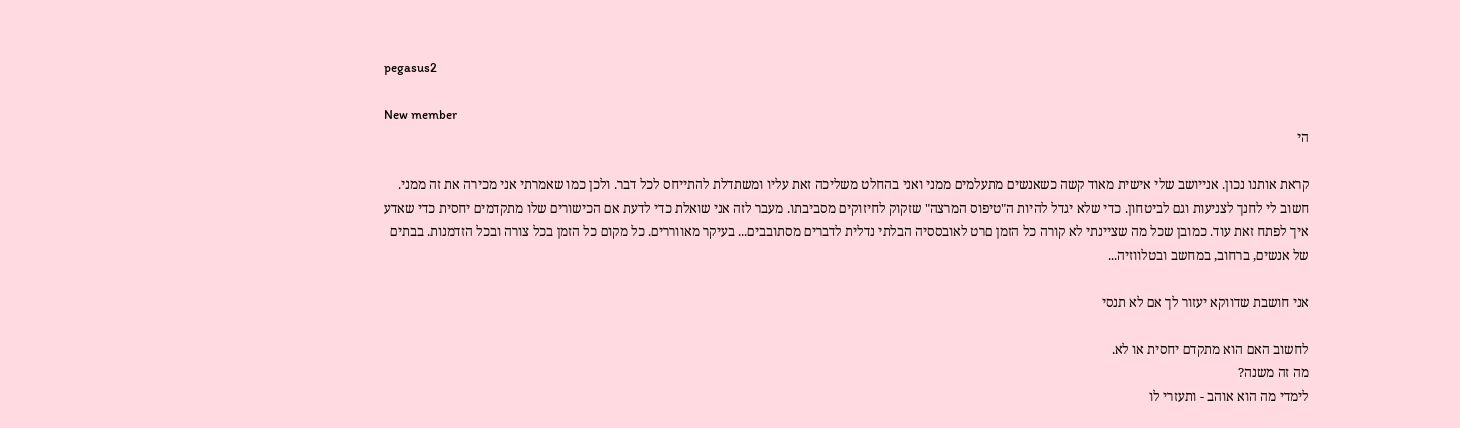pegasus2

New member
הי

קראת אותנו נכון. אנייושב שלי אישית מאוד קשה כשאנשים מתעלמים ממני ואני בהחלט משליכה זאת עליו ומשתדלת להתייחס לכל דבר. ולכן כמו שאמרתי אני מכירה את זה ממני. חשוב לי לחנך לצניעות וגם לביטחון. כדי שלא יגדל להיות ה"טיפוס המרצה" שזקוק לחיזוקים מסביבתו. מעבר לזה אני שואלת כדי לדעת אם הכישורים שלו מתקדמים יחסית כדי שאדע איך לפתח זאת עוד. כמובן שכל מה שציינתי לא קורה כל הזמן םרט לאובססיה הבלתי נדלית לדברים מסתובבים... בעיקר מאווררים. כל מקום כל הזמן בכל צורה ובכל הזדמנות. בבתים של אנשים, ברחוב, במחשב ובטלווזיה...

אני חושבת שדווקא יעזור לך אם לא תנסי

לחשוב האם הוא מתקדם יחסית או לא.
מה זה משנה?
לימדי מה הוא אוהב - ותעזרי לו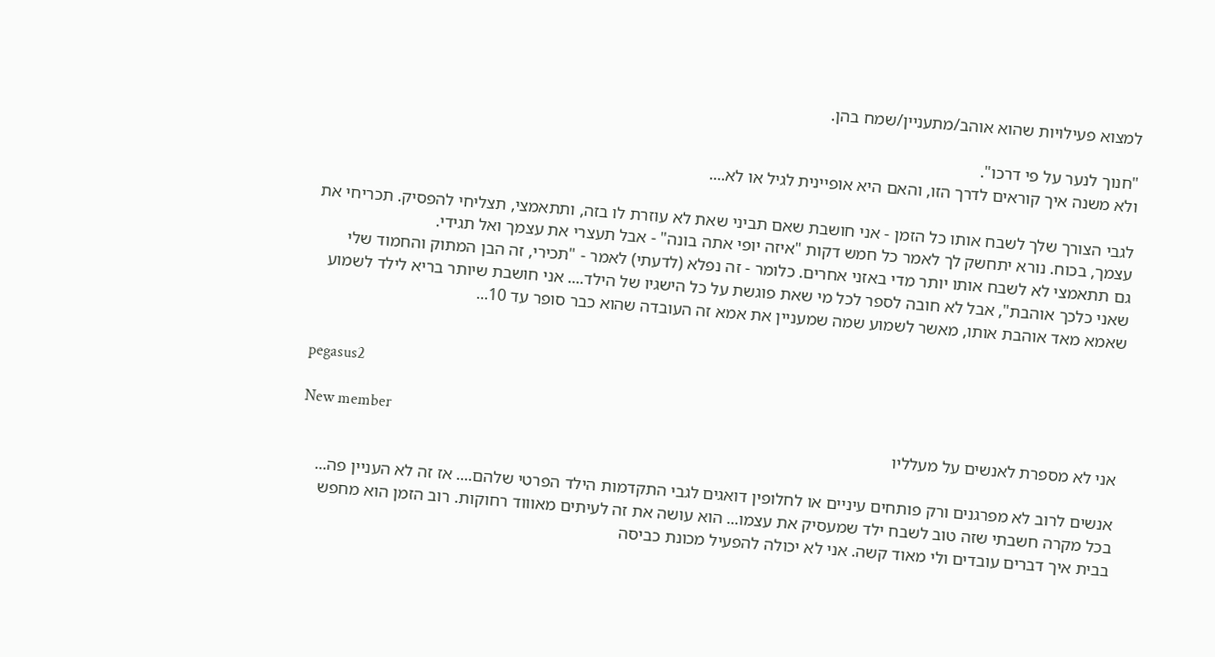למצוא פעילויות שהוא אוהב/מתעניין/שמח בהן.

"חנוך לנער על פי דרכו".
ולא משנה איך קוראים לדרך הזו, והאם היא אופיינית לגיל או לא....

לגבי הצורך שלך לשבח אותו כל הזמן - אני חושבת שאם תביני שאת לא עוזרת לו בזה, ותתאמצי, תצליחי להפסיק. תכריחי את עצמך, בכוח. נורא יתחשק לך לאמר כל חמש דקות "איזה יופי אתה בונה" - אבל תעצרי את עצמך ואל תגידי.
גם תתאמצי לא לשבח אותו יותר מדי באזני אחרים. כלומר - זה נפלא (לדעתי) לאמר - "תכירי, זה הבן המתוק והחמוד שלי שאני כלכך אוהבת", אבל לא חובה לספר לכל מי שאת פוגשת על כל הישגיו של הילד.... אני חושבת שיותר בריא לילד לשמוע שאמא מאד אוהבת אותו, מאשר לשמוע שמה שמעניין את אמא זה העובדה שהוא כבר סופר עד 10...


pegasus2

New member
אני לא מספרת לאנשים על מעלליו

אנשים לרוב לא מפרגנים ורק פותחים עיניים או לחלופין דואגים לגבי התקדמות הילד הפרטי שלהם.... אז זה לא העניין פה...
בכל מקרה חשבתי שזה טוב לשבח ילד שמעסיק את עצמו... הוא עושה את זה לעיתים מאוווד רחוקות. רוב הזמן הוא מחפש בבית איך דברים עובדים ולי מאוד קשה. אני לא יכולה להפעיל מכונת כביסה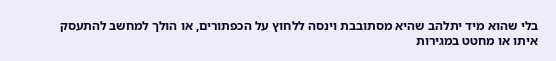בלי שהוא מיד יתלהב שהיא מסתובבת וינסה ללחוץ על הכפתורים, או הולך למחשב להתעסק איתו או מחטט במגירות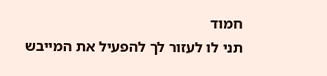חמוד
תני לו לעזור לך להפעיל את המייבש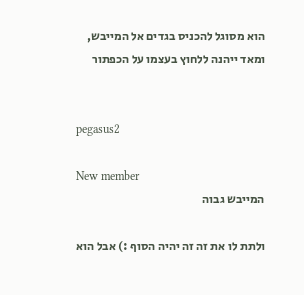הוא מסוגל להכניס בגדים אל המייבש, ומאד ייהנה ללחוץ בעצמו על הכפתור


pegasus2

New member
המייבש גבוה

ולתת לו את זה זה יהיה הסוף :) אבל הוא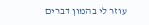עוזר לי בהמון דברים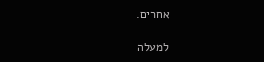אחרים.

למעלה